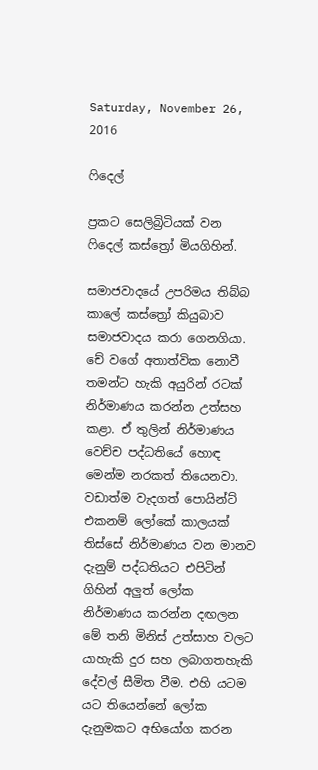Saturday, November 26, 2016

ෆිදෙල්

ප්‍රකට සෙලිබ්‍රිටියක් වන ෆිදෙල් කස්ත්‍රෝ මියගිහින්.

සමාජවාදයේ උපරිමය තිබ්බ කාලේ කස්ත්‍රෝ කියුබාව සමාජවාදය කරා ගෙනගියා. චේ වගේ අතාත්වික නොවී තමන්ට හැකි අයුරින් රටක් නිර්මාණය කරන්න උත්සහ කළා. ඒ තුලින් නිර්මාණය වෙච්ච පද්ධතියේ හොඳ මෙන්ම නරකත් තියෙනවා. වඩාත්ම වැදගත් පොයින්ට් එකනම් ලෝකේ කාලයක් තිස්සේ නිර්මාණය වන මානව දැනුම් පද්ධතියට එපිටින් ගිහින් අලුත් ලෝක නිර්මාණය කරන්න දඟලන මේ තනි මිනිස් උත්සාහ වලට යාහැකි දුර සහ ලබාගතහැකි දේවල් සීමිත වීම. එහි යටම යට තියෙන්නේ ලෝක දැනුමකට අභියෝග කරන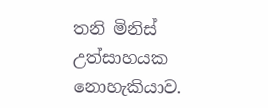තනි මිනිස් උත්සාහයක නොහැකියාව.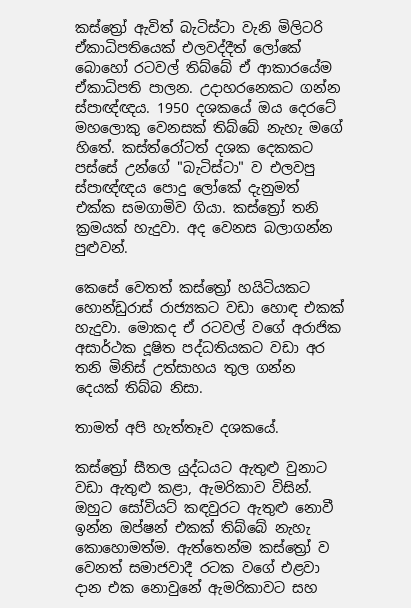කස්ත්‍රෝ ඇවිත් බැටිස්ටා වැනි මිලිටරි ඒකාධිපතියෙක් එලවද්දීත් ලෝකේ බොහෝ රටවල් තිබ්බේ ඒ ආකාරයේම ඒකාධිපති පාලන. උදාහරනෙකට ගන්න ස්පාඥ්ඥය. 1950 දශකයේ ඔය දෙරටේ මහලොකු වෙනසක් තිබ්බේ නැහැ මගේ හිතේ. කස්ත්රෝටත් දශක දෙකකට පස්සේ උන්ගේ "බැටිස්ටා" ව එලවපු ස්පාඥ්ඥය පොදු ලෝකේ දැනුමත් එක්ක සමගාමිව ගියා. කස්ත්‍රෝ තනි ක්‍රමයක් හැදුවා. අද වෙනස බලාගන්න පුළුවන්.

කෙසේ වෙතත් කස්ත්‍රෝ හයිටියකට හොන්ඩුරාස් රාජ්‍යකට වඩා හොඳ එකක් හැදුවා. මොකද ඒ රටවල් වගේ අරාජික අසාර්ථක දූෂිත පද්ධතියකට වඩා අර තනි මිනිස් උත්සාහය තුල ගන්න දෙයක් තිබ්බ නිසා.

තාමත් අපි හැත්තෑව දශකයේ.

කස්ත්‍රෝ සීතල යුද්ධයට ඇතුළු වුනාට වඩා ඇතුළු කළා, ඇමරිකාව විසින්. ඔහුට සෝවියට් කඳවුරට ඇතුළු නොවී ඉන්න ඔප්ෂන් එකක් තිබ්බේ නැහැ කොහොමත්ම. ඇත්තෙන්ම කස්ත්‍රෝ ව වෙනත් සමාජවාදී රටක වගේ එළවා දාන එක නොවුනේ ඇමරිකාවට සහ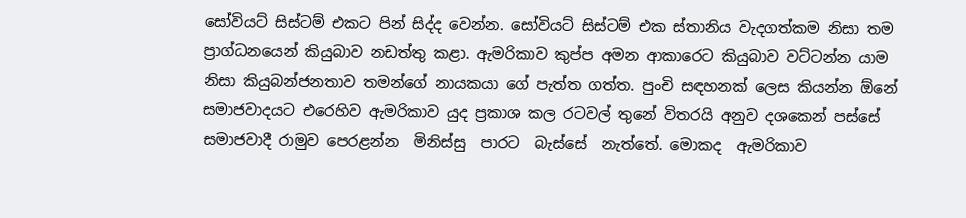සෝවියට් සිස්ටම් එකට පින් සිද්ද වෙන්න. සෝවියට් සිස්ටම් එක ස්තානිය වැදගත්කම නිසා තම ප්‍රාග්ධනයෙන් කියුබාව නඩත්තු කළා. ඇමරිකාව කුප්ප අමන ආකාරෙට කියුබාව වට්ටන්න යාම නිසා කියුබන්ජනතාව තමන්ගේ නායකයා ගේ පැත්ත ගත්ත. පුංචි සඳහනක් ලෙස කියන්න ඕනේ සමාජවාදයට එරෙහිව ඇමරිකාව යුද ප්‍රකාශ කල රටවල් තුනේ විතරයි අනුව දශකෙන් පස්සේ සමාජවාදී රාමුව පෙරළන්න  මිනිස්සු  පාරට  බැස්සේ  නැත්තේ. මොකද  ඇමරිකාව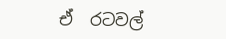ඒ  රටවල්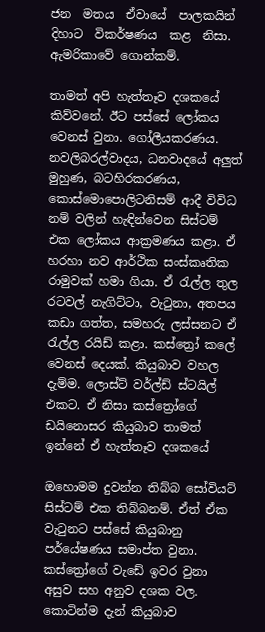ජන  මතය  ඒවායේ  පාලකයින්  දිහාට  විකර්ෂණය  කළ  නිසා. ඇමරිකාවේ ගොන්කම්.

තාමත් අපි හැත්තෑව දශකයේ කිව්වනේ. ඊට පස්සේ ලෝකය වෙනස් වුනා. ගෝලීයකරණය. නවලිබරල්වාදය, ධනවාදයේ අලුත් මුහුණ, බටහිරකරණය, කොස්මොපොලිටනිසම් ආදී විවිධ නම් වලින් හැඳින්වෙන සිස්ටම් එක ලෝකය ආක්‍රමණය කළා. ඒ හරහා නව ආර්ථික සංස්කෘතික රාමුවක් හමා ගියා. ඒ රැල්ල තුල රටවල් නැගිට්ටා, වැටුනා, අතපය කඩා ගත්ත, සමහරු ලස්සනට ඒ රැල්ල රයිඩ් කළා. කස්ත්‍රෝ කලේ වෙනස් දෙයක්. කියුබාව වහල දැම්ම. ලොස්ට් වර්ල්ඩ් ස්ටයිල් එකට. ඒ නිසා කස්ත්‍රෝගේ ඩයිනොසර කියුබාව තාමත් ඉන්නේ ඒ හැත්තෑව දශකයේ

ඔහොමම දුවන්න තිබ්බ සෝවියට් සිස්ටම් එක තිබ්බනම්. ඒත් ඒක වැටුනට පස්සේ කියුබානු පර්යේෂණය සමාප්ත වුනා. කස්ත්‍රෝගේ වැඩේ ඉවර වුනා අසුව සහ අනුව දශක වල. කොටින්ම දැන් කියුබාව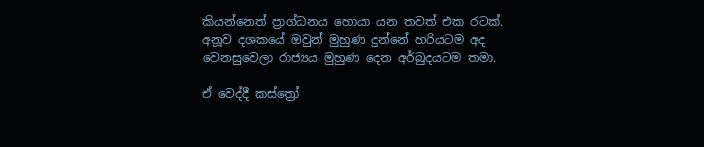කියන්නෙත් ප්‍රාග්ධනය හොයා යන තවත් එක රටක්. අනූව දශකයේ ඔවුන් මුහුණ දුන්නේ හරියටම අද වෙනසුවෙලා රාජ්‍යය මුහුණ දෙන අර්බුදයටම තමා.

ඒ වෙද්දී කස්ත්‍රෝ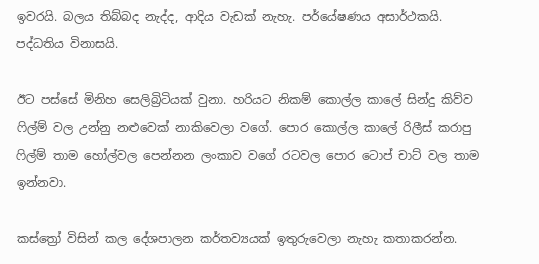ඉවරයි. බලය තිබ්බද නැද්ද, ආදිය වැඩක් නැහැ. පර්යේෂණය අසාර්ථකයි. පද්ධතිය විනාසයි.

ඊට පස්සේ මිනිහ සෙලිබ්‍රිටියක් වුනා. හරියට නිකම් කොල්ල කාලේ සින්දු කිව්ව ෆිල්ම් වල උන්නු නළුවෙක් නාකිවෙලා වගේ. පොර කොල්ල කාලේ රිලීස් කරාපු ෆිල්ම් තාම හෝල්වල පෙන්නන ලංකාව වගේ රටවල පොර ටොප් චාට් වල තාම ඉන්නවා.

කස්ත්‍රෝ විසින් කල දේශපාලන කර්තව්‍යයක් ඉතුරුවෙලා නැහැ කතාකරන්න.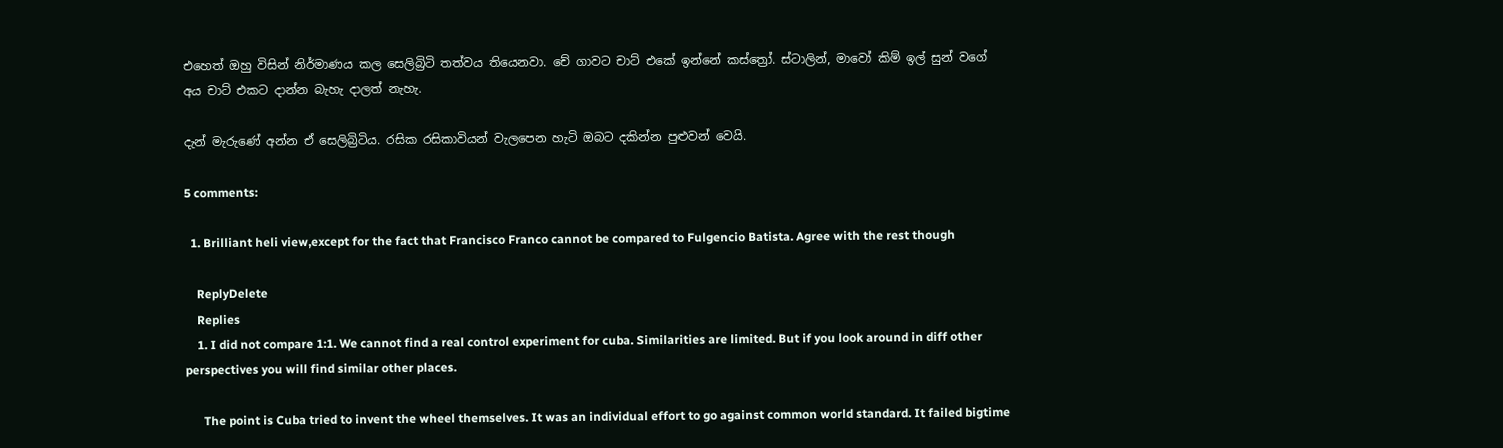එහෙත් ඔහු විසින් නිර්මාණය කල සෙලිබ්‍රිටි තත්වය තියෙනවා. චේ ගාවට චාට් එකේ ඉන්නේ කස්ත්‍රෝ. ස්ටාලින්, මාවෝ කිම් ඉල් සුන් වගේ අය චාට් එකට දාන්න බැහැ දාලත් නැහැ.

දැන් මැරුණේ අන්න ඒ සෙලිබ්‍රිටිය. රසික රසිකාවියන් වැලපෙන හැටි ඔබට දකින්න පුළුවන් වෙයි.

5 comments:

  1. Brilliant heli view,except for the fact that Francisco Franco cannot be compared to Fulgencio Batista. Agree with the rest though

    ReplyDelete
    Replies
    1. I did not compare 1:1. We cannot find a real control experiment for cuba. Similarities are limited. But if you look around in diff other perspectives you will find similar other places.

      The point is Cuba tried to invent the wheel themselves. It was an individual effort to go against common world standard. It failed bigtime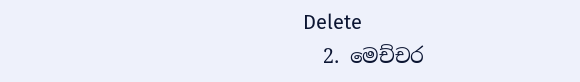Delete
  2. මෙච්චර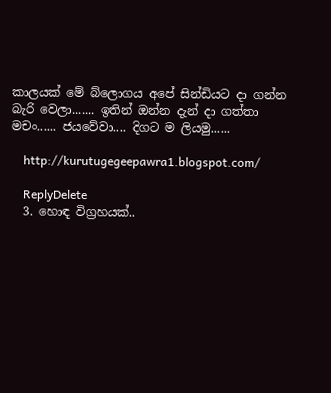කාලයක් මේ බ්ලොගය අපේ සින්ඩියට දා ගන්න බැරි වෙලා....... ඉතින් ඔන්න දැන් දා ගත්තා මචං...... ජයවේවා.... දිගට ම ලියමු......

    http://kurutugegeepawra1.blogspot.com/

    ReplyDelete
  3. හොඳ විග්‍රහයක්..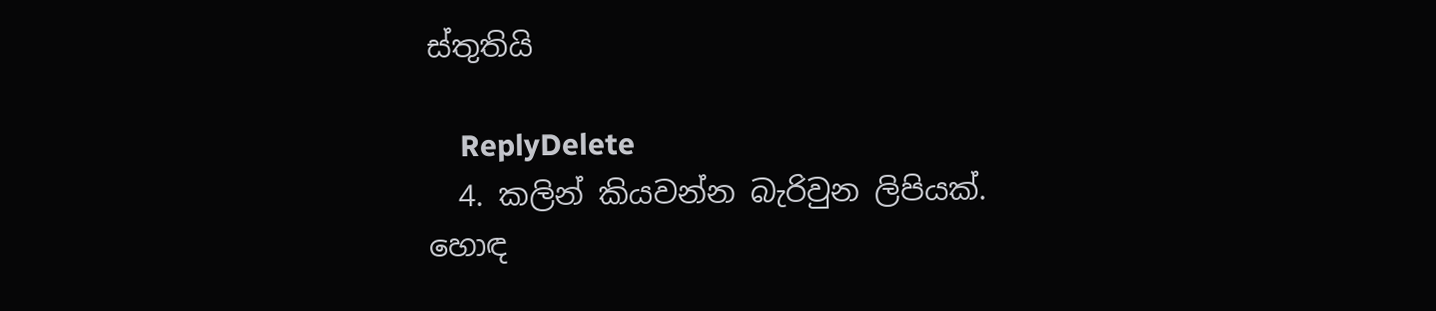ස්තුතියි

    ReplyDelete
  4. කලින් කියවන්න බැරිවුන ලිපියක්. හොඳ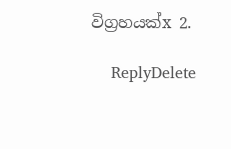විග්‍රහයක්x 2.

    ReplyDelete